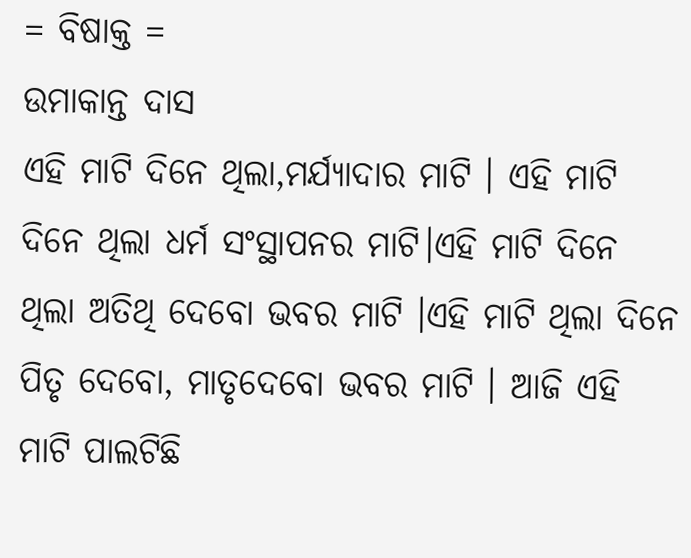= ବିଷାକ୍ତ =
ଉମାକାନ୍ତ ଦାସ
ଏହି ମାଟି ଦିନେ ଥିଲା,ମର୍ଯ୍ୟାଦାର ମାଟି । ଏହି ମାଟି ଦିନେ ଥିଲା ଧର୍ମ ସଂସ୍ଥାପନର ମାଟି।ଏହି ମାଟି ଦିନେ ଥିଲା ଅତିଥି ଦେବୋ ଭବର ମାଟି ।ଏହି ମାଟି ଥିଲା ଦିନେ ପିତୃ ଦେବୋ, ମାତୃଦେବୋ ଭବର ମାଟି । ଆଜି ଏହି ମାଟି ପାଲଟିଛି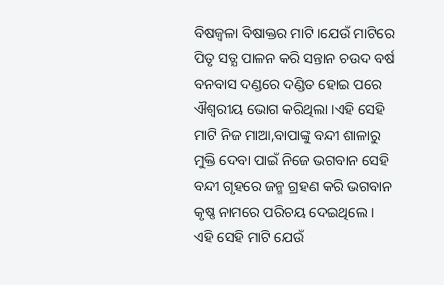ବିଷଜ୍ବଳା ବିଷାକ୍ତର ମାଟି ।ଯେଉଁ ମାଟିରେ ପିତୃ ସତ୍ଯ ପାଳନ କରି ସନ୍ତାନ ଚଉଦ ବର୍ଷ ବନବାସ ଦଣ୍ଡରେ ଦଣ୍ଡିତ ହୋଇ ପରେ ଐଶ୍ୱରୀୟ ଭୋଗ କରିଥିଲା ।ଏହି ସେହି ମାଟି ନିଜ ମାଆ,ବାପାଙ୍କୁ ବନ୍ଦୀ ଶାଳାରୁ ମୁକ୍ତି ଦେବା ପାଇଁ ନିଜେ ଭଗବାନ ସେହି ବନ୍ଦୀ ଗୃହରେ ଜନ୍ମ ଗ୍ରହଣ କରି ଭଗବାନ କୃଷ୍ଣ ନାମରେ ପରିଚୟ ଦେଇଥିଲେ । ଏହି ସେହି ମାଟି ଯେଉଁ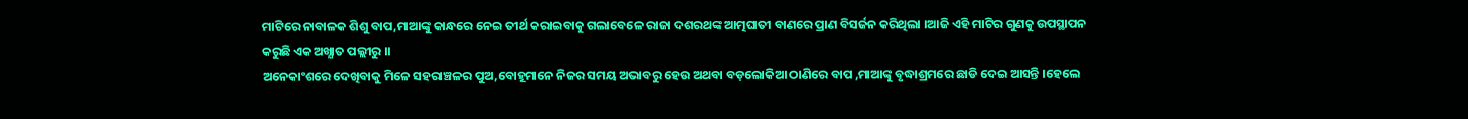ମାଟିରେ ନାବାଳକ ଶିଶୁ ବାପ,ମାଆଙ୍କୁ କାନ୍ଧରେ ନେଇ ତୀର୍ଥ କରାଇବାକୁ ଗଲାବେଳେ ରାଜା ଦଶରଥଙ୍କ ଆତ୍ମଘାତୀ ବାଣରେ ପ୍ରାଣ ବିସର୍ଜନ କରିଥିଲା ।ଆଜି ଏହି ମାଟିର ଗୁଣକୁ ଉପସ୍ଥାପନ କରୁଛି ଏକ ଅଖ୍ଯାତ ପଲ୍ଲୀରୁ ।।
ଅନେକାଂଶରେ ଦେଖିବାକୁ ମିଳେ ସହରାଞ୍ଚଳର ପୁଅ,ବୋହୂମାନେ ନିଜର ସମୟ ଅଭାବରୁ ହେଉ ଅଥବା ବଡ଼ଲୋକିଆ ଠାଣିରେ ବାପ ,ମାଆଙ୍କୁ ବୃଦ୍ଧାଶ୍ରମରେ ଛାଡି ଦେଇ ଆସନ୍ତି ।ହେଲେ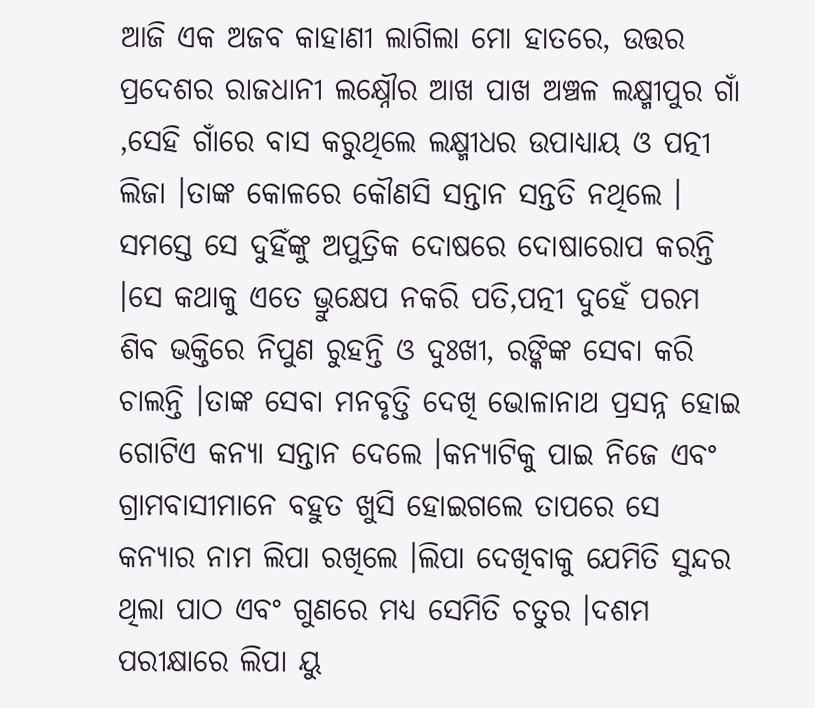ଆଜି ଏକ ଅଜବ କାହାଣୀ ଲାଗିଲା ମୋ ହାତରେ, ଉତ୍ତର ପ୍ରଦେଶର ରାଜଧାନୀ ଲକ୍ଷ୍ନୌର ଆଖ ପାଖ ଅଞ୍ଚଳ ଲକ୍ଷ୍ମୀପୁର ଗାଁ ,ସେହି ଗାଁରେ ବାସ କରୁଥିଲେ ଲକ୍ଷ୍ମୀଧର ଉପାଧ୍ୟାୟ ଓ ପତ୍ନୀ ଲିଜା ।ତାଙ୍କ କୋଳରେ କୌଣସି ସନ୍ତାନ ସନ୍ତତି ନଥିଲେ । ସମସ୍ତେ ସେ ଦୁହିଁଙ୍କୁ ଅପୁତ୍ରିକ ଦୋଷରେ ଦୋଷାରୋପ କରନ୍ତି ।ସେ କଥାକୁ ଏତେ ଭ୍ରୁକ୍ଷେପ ନକରି ପତି,ପତ୍ନୀ ଦୁହେଁ ପରମ ଶିବ ଭକ୍ତିରେ ନିପୁଣ ରୁହନ୍ତି ଓ ଦୁଃଖୀ, ରଙ୍କିଙ୍କ ସେବା କରି ଚାଲନ୍ତି ।ତାଙ୍କ ସେବା ମନବୃତ୍ତି ଦେଖି ଭୋଳାନାଥ ପ୍ରସନ୍ନ ହୋଇ ଗୋଟିଏ କନ୍ୟା ସନ୍ତାନ ଦେଲେ ।କନ୍ୟାଟିକୁ ପାଇ ନିଜେ ଏବଂ ଗ୍ରାମବାସୀମାନେ ବହୁତ ଖୁସି ହୋଇଗଲେ ତାପରେ ସେ କନ୍ୟାର ନାମ ଲିପା ରଖିଲେ ।ଲିପା ଦେଖିବାକୁ ଯେମିତି ସୁନ୍ଦର ଥିଲା ପାଠ ଏବଂ ଗୁଣରେ ମଧ୍ୟ ସେମିତି ଚତୁର ।ଦଶମ ପରୀକ୍ଷାରେ ଲିପା ୟୁ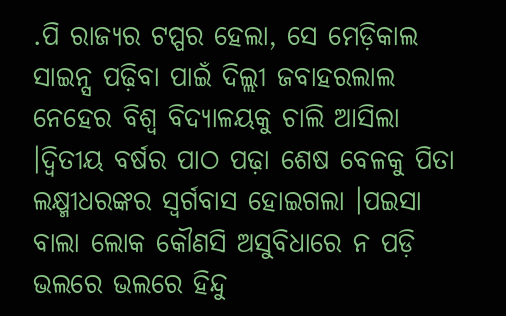.ପି ରାଜ୍ୟର ଟପ୍ପର ହେଲା, ସେ ମେଡ଼ିକାଲ ସାଇନ୍ସ ପଢ଼ିବା ପାଇଁ ଦିଲ୍ଲୀ ଜବାହରଲାଲ ନେହେର ବିଶ୍ବ ବିଦ୍ୟାଳୟକୁ ଚାଲି ଆସିଲା ।ଦ୍ବିତୀୟ ବର୍ଷର ପାଠ ପଢ଼ା ଶେଷ ବେଳକୁ ପିତା ଲକ୍ଷ୍ମୀଧରଙ୍କର ସ୍ବର୍ଗବାସ ହୋଇଗଲା ।ପଇସା ବାଲା ଲୋକ କୌଣସି ଅସୁବିଧାରେ ନ ପଡ଼ି ଭଲରେ ଭଲରେ ହିନ୍ଦୁ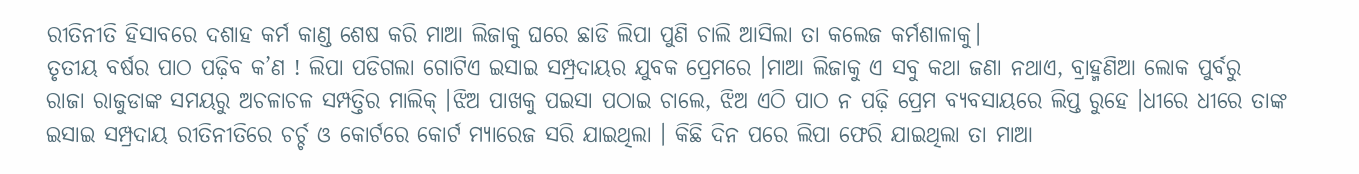ରୀତିନୀତି ହିସାବରେ ଦଶାହ କର୍ମ କାଣ୍ଡ ଶେଷ କରି ମାଆ ଲିଜାକୁ ଘରେ ଛାଡି ଲିପା ପୁଣି ଚାଲି ଆସିଲା ତା କଲେଜ କର୍ମଶାଳାକୁ।
ତୃତୀୟ ବର୍ଷର ପାଠ ପଢ଼ିବ କ’ଣ ! ଲିପା ପଡିଗଲା ଗୋଟିଏ ଇସାଇ ସମ୍ପ୍ରଦାୟର ଯୁବକ ପ୍ରେମରେ ।ମାଆ ଲିଜାକୁ ଏ ସବୁ କଥା ଜଣା ନଥାଏ, ବ୍ରାହ୍ମଣିଆ ଲୋକ ପୁର୍ବରୁ ରାଜା ରାଜୁଡାଙ୍କ ସମୟରୁ ଅଚଳାଚଳ ସମ୍ପତ୍ତିର ମାଲିକ୍ ।ଝିଅ ପାଖକୁ ପଇସା ପଠାଇ ଚାଲେ, ଝିଅ ଏଠି ପାଠ ନ ପଢ଼ି ପ୍ରେମ ବ୍ଯବସାୟରେ ଲିପ୍ତ ରୁହେ ।ଧୀରେ ଧୀରେ ତାଙ୍କ ଇସାଇ ସମ୍ପ୍ରଦାୟ ରୀତିନୀତିରେ ଚର୍ଚ୍ଚ ଓ କୋର୍ଟରେ କୋର୍ଟ ମ୍ଯାରେଜ ସରି ଯାଇଥିଲା । କିଛି ଦିନ ପରେ ଲିପା ଫେରି ଯାଇଥିଲା ତା ମାଆ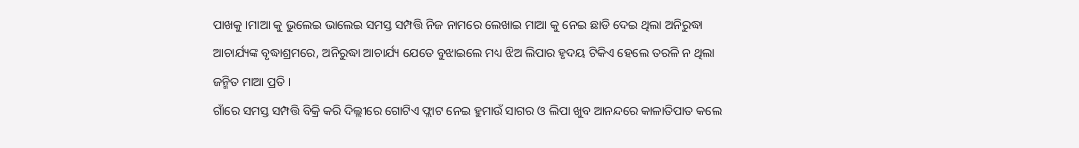ପାଖକୁ ।ମାଆ କୁ ଭୁଲେଇ ଭାଲେଇ ସମସ୍ତ ସମ୍ପତ୍ତି ନିଜ ନାମରେ ଲେଖାଇ ମାଆ କୁ ନେଇ ଛାଡି ଦେଇ ଥିଲା ଅନିରୁଦ୍ଧା ଆଚାର୍ଯ୍ୟଙ୍କ ବୃଦ୍ଧାଶ୍ରମରେ, ଅନିରୁଦ୍ଧା ଆଚାର୍ଯ୍ୟ ଯେତେ ବୁଝାଇଲେ ମଧ୍ୟ ଝିଅ ଲିପାର ହୃଦୟ ଟିକିଏ ହେଲେ ତରଳି ନ ଥିଲା ଜନ୍ମିତ ମାଆ ପ୍ରତି ।
ଗାଁରେ ସମସ୍ତ ସମ୍ପତ୍ତି ବିକ୍ରି କରି ଦିଲ୍ଲୀରେ ଗୋଟିଏ ଫ୍ଲାଟ ନେଇ ହୁମାଉଁ ସାଗର ଓ ଲିପା ଖୁବ ଆନନ୍ଦରେ କାଳାତିପାତ କଲେ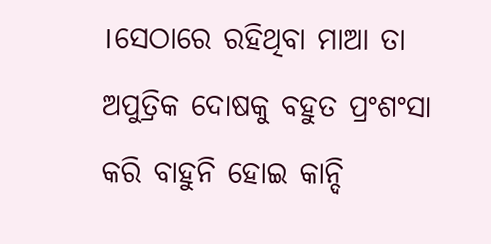।ସେଠାରେ ରହିଥିବା ମାଆ ତା ଅପୁତ୍ରିକ ଦୋଷକୁ ବହୁତ ପ୍ରଂଶଂସା କରି ବାହୁନି ହୋଇ କାନ୍ଦି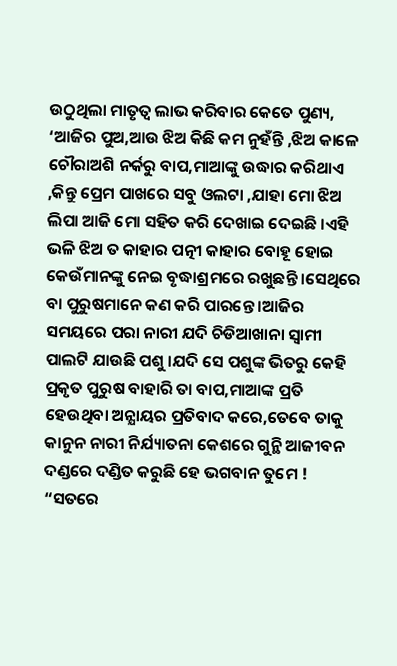ଉଠୁଥିଲା ମାତୃତ୍ବ ଲାଭ କରିବାର କେତେ ପୁଣ୍ୟ, ‘ଆଜିର ପୁଅ,ଆଉ ଝିଅ କିଛି କମ ନୁହଁନ୍ତି ,ଝିଅ କାଳେ ଚୌରାଅଶି ନର୍କରୁ ବାପ,ମାଆଙ୍କୁ ଉଦ୍ଧାର କରିଥାଏ ,କିନ୍ତୁ ପ୍ରେମ ପାଖରେ ସବୁ ଓଲଟା ,ଯାହା ମୋ ଝିଅ ଲିପା ଆଜି ମୋ ସହିତ କରି ଦେଖାଇ ଦେଇଛି ।ଏହି ଭଳି ଝିଅ ତ କାହାର ପତ୍ନୀ କାହାର ବୋହୂ ହୋଇ କେଉଁମାନଙ୍କୁ ନେଇ ବୃଦ୍ଧାଶ୍ରମରେ ରଖୁଛନ୍ତି ।ସେଥିରେ ବା ପୁରୁଷମାନେ କଣ କରି ପାରନ୍ତେ ।ଆଜିର ସମୟରେ ପରା ନାରୀ ଯଦି ଚିଡିଆଖାନା ସ୍ବାମୀ ପାଲଟି ଯାଉଛି ପଶୁ ।ଯଦି ସେ ପଶୁଙ୍କ ଭିତରୁ କେହି ପ୍ରକୃତ ପୁରୁଷ ବାହାରି ତା ବାପ,ମାଆଙ୍କ ପ୍ରତି ହେଉଥିବା ଅନ୍ଯାୟର ପ୍ରତିବାଦ କରେ,ତେବେ ତାକୁ କାନୁନ ନାରୀ ନିର୍ଯ୍ୟାତନା କେଶରେ ଗୁନ୍ଥି ଆଜୀବନ ଦଣ୍ଡରେ ଦଣ୍ଡିତ କରୁଛି ହେ ଭଗବାନ ତୁମେ ! “ସତରେ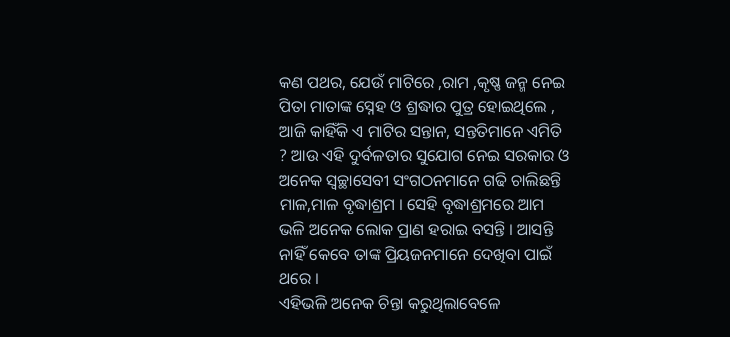କଣ ପଥର, ଯେଉଁ ମାଟିରେ ,ରାମ ,କୃଷ୍ଣ ଜନ୍ମ ନେଇ ପିତା ମାତାଙ୍କ ସ୍ନେହ ଓ ଶ୍ରଦ୍ଧାର ପୁତ୍ର ହୋଇଥିଲେ , ଆଜି କାହିଁକି ଏ ମାଟିର ସନ୍ତାନ, ସନ୍ତତିମାନେ ଏମିତି ? ଆଉ ଏହି ଦୁର୍ବଳତାର ସୁଯୋଗ ନେଇ ସରକାର ଓ ଅନେକ ସ୍ବଚ୍ଛାସେବୀ ସଂଗଠନମାନେ ଗଢି ଚାଲିଛନ୍ତି ମାଳ,ମାଳ ବୃଦ୍ଧାଶ୍ରମ । ସେହି ବୃଦ୍ଧାଶ୍ରମରେ ଆମ ଭଳି ଅନେକ ଲୋକ ପ୍ରାଣ ହରାଇ ବସନ୍ତି । ଆସନ୍ତି ନାହିଁ କେବେ ତାଙ୍କ ପ୍ରିୟଜନମାନେ ଦେଖିବା ପାଇଁ ଥରେ ।
ଏହିଭଳି ଅନେକ ଚିନ୍ତା କରୁଥିଲାବେଳେ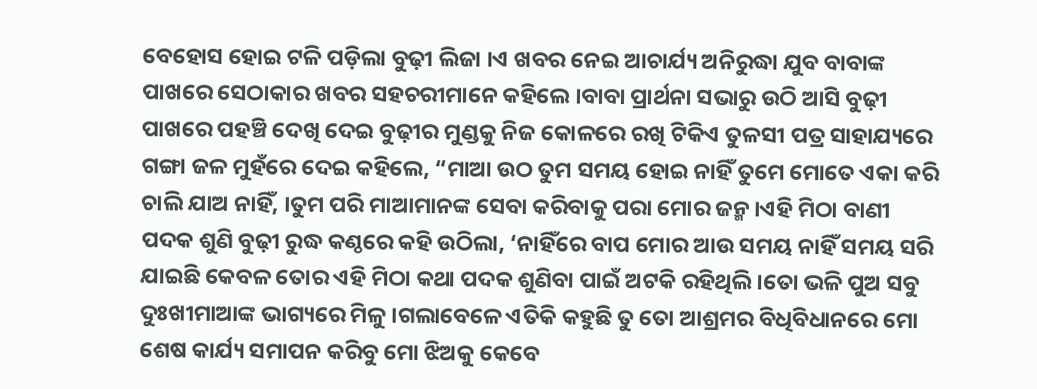ବେହୋସ ହୋଇ ଟଳି ପଡ଼ିଲା ବୁଢ଼ୀ ଲିଜା ।ଏ ଖବର ନେଇ ଆଚାର୍ଯ୍ୟ ଅନିରୁଦ୍ଧା ଯୁବ ବାବାଙ୍କ ପାଖରେ ସେଠାକାର ଖବର ସହଚରୀମାନେ କହିଲେ ।ବାବା ପ୍ରାର୍ଥନା ସଭାରୁ ଉଠି ଆସି ବୁଢ଼ୀ ପାଖରେ ପହଞ୍ଚି ଦେଖି ଦେଇ ବୁଢ଼ୀର ମୁଣ୍ଡକୁ ନିଜ କୋଳରେ ରଖି ଟିକିଏ ତୁଳସୀ ପତ୍ର ସାହାଯ୍ୟରେ ଗଙ୍ଗା ଜଳ ମୁହଁରେ ଦେଇ କହିଲେ, “ମାଆ ଉଠ ତୁମ ସମୟ ହୋଇ ନାହିଁ ତୁମେ ମୋତେ ଏକା କରି ଚାଲି ଯାଅ ନାହିଁ, ।ତୁମ ପରି ମାଆମାନଙ୍କ ସେବା କରିବାକୁ ପରା ମୋର ଜନ୍ମ ।ଏହି ମିଠା ବାଣୀ ପଦକ ଶୁଣି ବୁଢ଼ୀ ରୁଦ୍ଧ କଣ୍ଠରେ କହି ଉଠିଲା, ‘ନାହିଁରେ ବାପ ମୋର ଆଉ ସମୟ ନାହିଁ ସମୟ ସରି ଯାଇଛି କେବଳ ତୋର ଏହି ମିଠା କଥା ପଦକ ଶୁଣିବା ପାଇଁ ଅଟକି ରହିଥିଲି ।ତୋ ଭଳି ପୁଅ ସବୁ ଦୁଃଖୀମାଆଙ୍କ ଭାଗ୍ୟରେ ମିଳୁ ।ଗଲାବେଳେ ଏତିକି କହୁଛି ତୁ ତୋ ଆଶ୍ରମର ବିଧିବିଧାନରେ ମୋ ଶେଷ କାର୍ଯ୍ୟ ସମାପନ କରିବୁ ମୋ ଝିଅକୁ କେବେ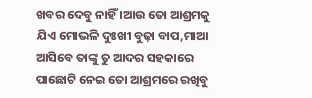ଖବର ଦେବୁ ନାହିଁ ।ଆଉ ତୋ ଆଶ୍ରମକୁ ଯିଏ ମୋଭଳି ଦୁଃଖୀ ବୁଢ଼ା ବାପ,ମାଆ ଆସିବେ ତାଙ୍କୁ ତୁ ଆଦର ସହକାରେ ପାଛୋଟି ନେଇ ତୋ ଆଶ୍ରମରେ ରଖିବୁ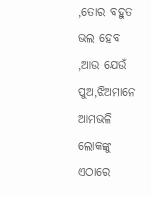,ତୋର ବହୁତ ଭଲ ହେବ ,ଆଉ ଯେଉଁ ପୁଅ,ଝିଅମାନେ ଆମଭଳି ଲୋକଙ୍କୁ ଏଠାରେ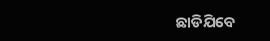ଛାଡିଯିବେ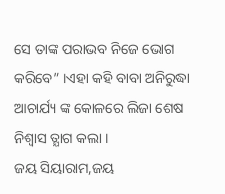ସେ ତାଙ୍କ ପରାଭବ ନିଜେ ଭୋଗ କରିବେ” ।ଏହା କହି ବାବା ଅନିରୁଦ୍ଧା ଆଚାର୍ଯ୍ୟ ଙ୍କ କୋଳରେ ଲିଜା ଶେଷ ନିଶ୍ୱାସ ତ୍ଯାଗ କଲା ।
ଜୟ ସିୟାରାମ,ଜୟ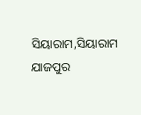ସିୟାରାମ,ସିୟାରାମ
ଯାଜପୁର